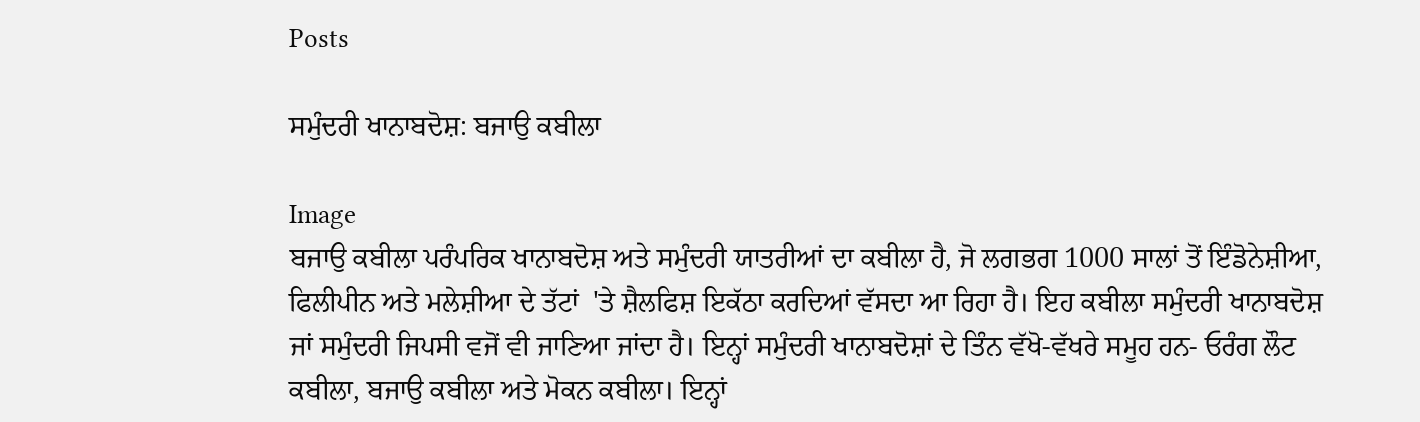Posts

ਸਮੁੰਦਰੀ ਖਾਨਾਬਦੋਸ਼: ਬਜਾਉ ਕਬੀਲਾ

Image
ਬਜਾਉ ਕਬੀਲਾ ਪਰੰਪਰਿਕ ਖਾਨਾਬਦੋਸ਼ ਅਤੇ ਸਮੁੰਦਰੀ ਯਾਤਰੀਆਂ ਦਾ ਕਬੀਲਾ ਹੈ, ਜੋ ਲਗਭਗ 1000 ਸਾਲਾਂ ਤੋਂ ਇੰਡੋਨੇਸ਼ੀਆ, ਫਿਲੀਪੀਨ ਅਤੇ ਮਲੇਸ਼ੀਆ ਦੇ ਤੱਟਾਂ  'ਤੇ ਸ਼ੈਲਫਿਸ਼ ਇਕੱਠਾ ਕਰਦਿਆਂ ਵੱਸਦਾ ਆ ਰਿਹਾ ਹੈ। ਇਹ ਕਬੀਲਾ ਸਮੁੰਦਰੀ ਖਾਨਾਬਦੋਸ਼ ਜਾਂ ਸਮੁੰਦਰੀ ਜਿਪਸੀ ਵਜੋਂ ਵੀ ਜਾਣਿਆ ਜਾਂਦਾ ਹੈ। ਇਨ੍ਹਾਂ ਸਮੁੰਦਰੀ ਖਾਨਾਬਦੋਸ਼ਾਂ ਦੇ ਤਿੰਨ ਵੱਖੋ-ਵੱਖਰੇ ਸਮੂਹ ਹਨ- ਓਰੰਗ ਲੌਟ ਕਬੀਲਾ, ਬਜਾਉ ਕਬੀਲਾ ਅਤੇ ਮੋਕਨ ਕਬੀਲਾ। ਇਨ੍ਹਾਂ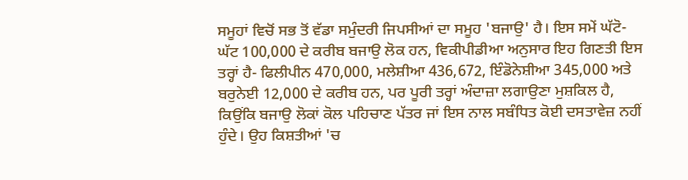ਸਮੂਹਾਂ ਵਿਚੋਂ ਸਭ ਤੋਂ ਵੱਡਾ ਸਮੁੰਦਰੀ ਜਿਪਸੀਆਂ ਦਾ ਸਮੂਹ 'ਬਜਾਉ' ਹੈ। ਇਸ ਸਮੇਂ ਘੱਟੋ-ਘੱਟ 100,000 ਦੇ ਕਰੀਬ ਬਜਾਉ ਲੋਕ ਹਨ, ਵਿਕੀਪੀਡੀਆ ਅਨੁਸਾਰ ਇਹ ਗਿਣਤੀ ਇਸ ਤਰ੍ਹਾਂ ਹੈ- ਫਿਲੀਪੀਨ 470,000, ਮਲੇਸ਼ੀਆ 436,672, ਇੰਡੋਨੇਸ਼ੀਆ 345,000 ਅਤੇ ਬਰੁਨੇਈ 12,000 ਦੇ ਕਰੀਬ ਹਨ, ਪਰ ਪੂਰੀ ਤਰ੍ਹਾਂ ਅੰਦਾਜ਼ਾ ਲਗਾਉਣਾ ਮੁਸ਼ਕਿਲ ਹੈ, ਕਿਉਂਕਿ ਬਜਾਉ ਲੋਕਾਂ ਕੋਲ ਪਹਿਚਾਣ ਪੱਤਰ ਜਾਂ ਇਸ ਨਾਲ ਸਬੰਧਿਤ ਕੋਈ ਦਸਤਾਵੇਜ਼ ਨਹੀਂ ਹੁੰਦੇ। ਉਹ ਕਿਸ਼ਤੀਆਂ 'ਚ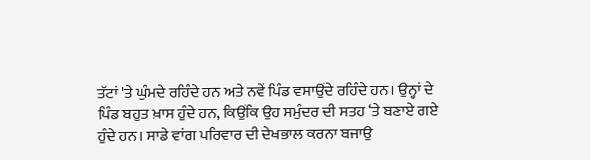ਤੱਟਾਂ 'ਤੇ ਘੁੰਮਦੇ ਰਹਿੰਦੇ ਹਨ ਅਤੇ ਨਵੇਂ ਪਿੰਡ ਵਸਾਉਂਦੇ ਰਹਿੰਦੇ ਹਨ। ਉਨ੍ਹਾਂ ਦੇ ਪਿੰਡ ਬਹੁਤ ਖ਼ਾਸ ਹੁੰਦੇ ਹਨ, ਕਿਉਂਕਿ ਉਹ ਸਮੁੰਦਰ ਦੀ ਸਤਹ ‘ਤੇ ਬਣਾਏ ਗਏ ਹੁੰਦੇ ਹਨ। ਸਾਡੇ ਵਾਂਗ ਪਰਿਵਾਰ ਦੀ ਦੇਖਭਾਲ ਕਰਨਾ ਬਜਾਉ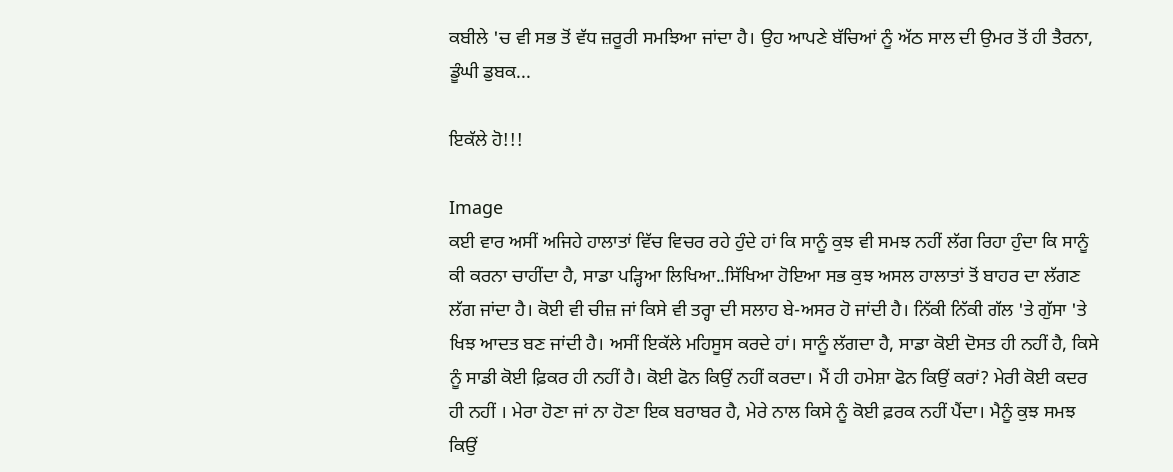ਕਬੀਲੇ 'ਚ ਵੀ ਸਭ ਤੋਂ ਵੱਧ ਜ਼ਰੂਰੀ ਸਮਝਿਆ ਜਾਂਦਾ ਹੈ। ਉਹ ਆਪਣੇ ਬੱਚਿਆਂ ਨੂੰ ਅੱਠ ਸਾਲ ਦੀ ਉਮਰ ਤੋਂ ਹੀ ਤੈਰਨਾ, ਡੂੰਘੀ ਡੁਬਕ...

ਇਕੱਲੇ ਹੋ!!!

Image
ਕਈ ਵਾਰ ਅਸੀਂ ਅਜਿਹੇ ਹਾਲਾਤਾਂ ਵਿੱਚ ਵਿਚਰ ਰਹੇ ਹੁੰਦੇ ਹਾਂ ਕਿ ਸਾਨੂੰ ਕੁਝ ਵੀ ਸਮਝ ਨਹੀਂ ਲੱਗ ਰਿਹਾ ਹੁੰਦਾ ਕਿ ਸਾਨੂੰ ਕੀ ਕਰਨਾ ਚਾਹੀਂਦਾ ਹੈ, ਸਾਡਾ ਪੜ੍ਹਿਆ ਲਿਖਿਆ..ਸਿੱਖਿਆ ਹੋਇਆ ਸਭ ਕੁਝ ਅਸਲ ਹਾਲਾਤਾਂ ਤੋਂ ਬਾਹਰ ਦਾ ਲੱਗਣ ਲੱਗ ਜਾਂਦਾ ਹੈ। ਕੋਈ ਵੀ ਚੀਜ਼ ਜਾਂ ਕਿਸੇ ਵੀ ਤਰ੍ਹਾ ਦੀ ਸਲਾਹ ਬੇ-ਅਸਰ ਹੋ ਜਾਂਦੀ ਹੈ। ਨਿੱਕੀ ਨਿੱਕੀ ਗੱਲ 'ਤੇ ਗੁੱਸਾ 'ਤੇ ਖਿਝ ਆਦਤ ਬਣ ਜਾਂਦੀ ਹੈ। ਅਸੀਂ ਇਕੱਲੇ ਮਹਿਸੂਸ ਕਰਦੇ ਹਾਂ। ਸਾਨੂੰ ਲੱਗਦਾ ਹੈ, ਸਾਡਾ ਕੋਈ ਦੋਸਤ ਹੀ ਨਹੀਂ ਹੈ, ਕਿਸੇ ਨੂੰ ਸਾਡੀ ਕੋਈ ਫ਼ਿਕਰ ਹੀ ਨਹੀਂ ਹੈ। ਕੋਈ ਫੋਨ ਕਿਉਂ ਨਹੀਂ ਕਰਦਾ। ਮੈਂ ਹੀ ਹਮੇਸ਼ਾ ਫੋਨ ਕਿਉਂ ਕਰਾਂ? ਮੇਰੀ ਕੋਈ ਕਦਰ ਹੀ ਨਹੀਂ । ਮੇਰਾ ਹੋਣਾ ਜਾਂ ਨਾ ਹੋਣਾ ਇਕ ਬਰਾਬਰ ਹੈ, ਮੇਰੇ ਨਾਲ ਕਿਸੇ ਨੂੰ ਕੋਈ ਫ਼ਰਕ ਨਹੀਂ ਪੈਂਦਾ। ਮੈਨੂੰ ਕੁਝ ਸਮਝ ਕਿਉਂ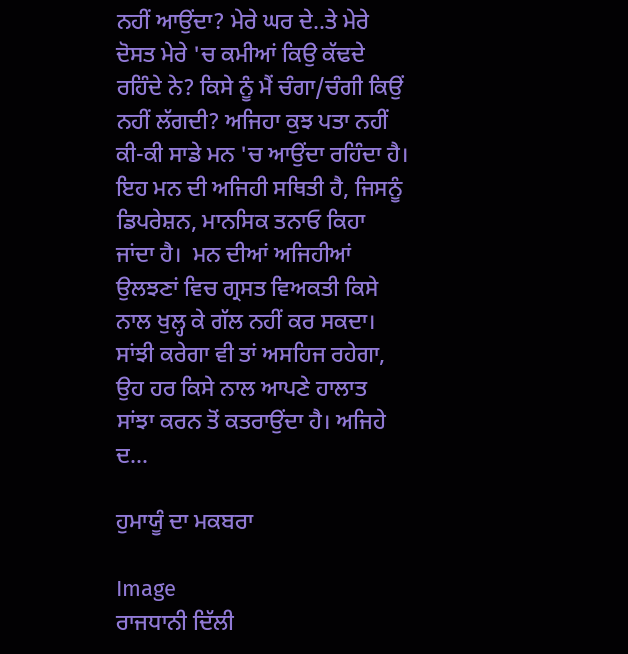ਨਹੀਂ ਆਉਂਦਾ? ਮੇਰੇ ਘਰ ਦੇ..ਤੇ ਮੇਰੇ ਦੋਸਤ ਮੇਰੇ 'ਚ ਕਮੀਆਂ ਕਿਉ ਕੱਢਦੇ ਰਹਿੰਦੇ ਨੇ? ਕਿਸੇ ਨੂੰ ਮੈਂ ਚੰਗਾ/ਚੰਗੀ ਕਿਉਂ ਨਹੀਂ ਲੱਗਦੀ? ਅਜਿਹਾ ਕੁਝ ਪਤਾ ਨਹੀਂ ਕੀ-ਕੀ ਸਾਡੇ ਮਨ 'ਚ ਆਉਂਦਾ ਰਹਿੰਦਾ ਹੈ। ਇਹ ਮਨ ਦੀ ਅਜਿਹੀ ਸਥਿਤੀ ਹੈ, ਜਿਸਨੂੰ ਡਿਪਰੇਸ਼ਨ, ਮਾਨਸਿਕ ਤਨਾਓ ਕਿਹਾ ਜਾਂਦਾ ਹੈ।  ਮਨ ਦੀਆਂ ਅਜਿਹੀਆਂ ਉਲਝਣਾਂ ਵਿਚ ਗ੍ਰਸਤ ਵਿਅਕਤੀ ਕਿਸੇ ਨਾਲ ਖੁਲ੍ਹ ਕੇ ਗੱਲ ਨਹੀਂ ਕਰ ਸਕਦਾ। ਸਾਂਝੀ ਕਰੇਗਾ ਵੀ ਤਾਂ ਅਸਹਿਜ ਰਹੇਗਾ,  ਉਹ ਹਰ ਕਿਸੇ ਨਾਲ ਆਪਣੇ ਹਾਲਾਤ ਸਾਂਝਾ ਕਰਨ ਤੋਂ ਕਤਰਾਉਂਦਾ ਹੈ। ਅਜਿਹੇ ਦ...

ਹੁਮਾਯੂੰ ਦਾ ਮਕਬਰਾ

Image
ਰਾਜਧਾਨੀ ਦਿੱਲੀ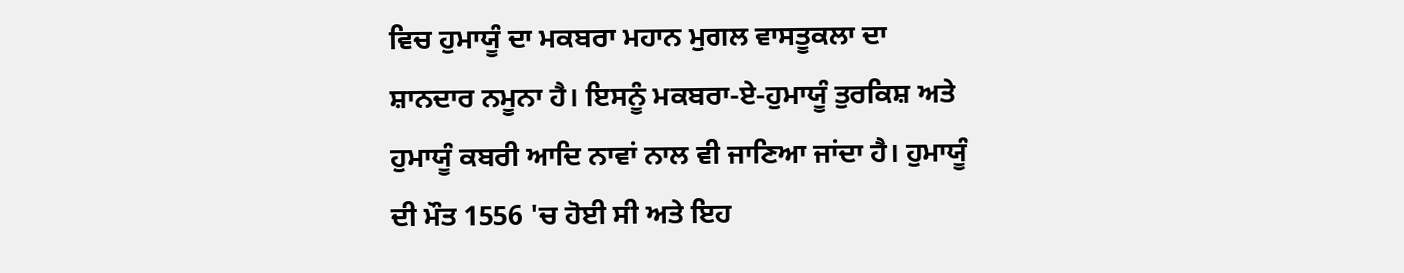ਵਿਚ ਹੁਮਾਯੂੰ ਦਾ ਮਕਬਰਾ ਮਹਾਨ ਮੁਗਲ ਵਾਸਤੂਕਲਾ ਦਾ ਸ਼ਾਨਦਾਰ ਨਮੂਨਾ ਹੈ। ਇਸਨੂੰ ਮਕਬਰਾ-ਏ-ਹੁਮਾਯੂੰ ਤੁਰਕਿਸ਼ ਅਤੇ ਹੁਮਾਯੂੰ ਕਬਰੀ ਆਦਿ ਨਾਵਾਂ ਨਾਲ ਵੀ ਜਾਣਿਆ ਜਾਂਦਾ ਹੈ। ਹੁਮਾਯੂੰ ਦੀ ਮੌਤ 1556 'ਚ ਹੋਈ ਸੀ ਅਤੇ ਇਹ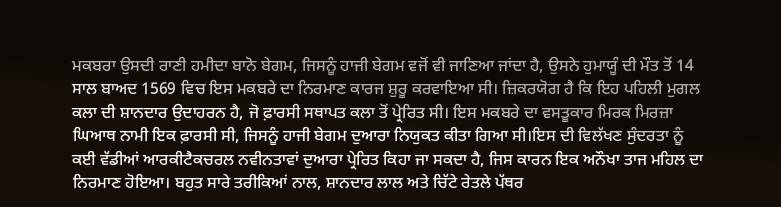ਮਕਬਰਾ ਉਸਦੀ ਰਾਣੀ ਹਮੀਦਾ ਬਾਨੋ ਬੇਗਮ, ਜਿਸਨੂੰ ਹਾਜੀ ਬੇਗਮ ਵਜੋਂ ਵੀ ਜਾਣਿਆ ਜਾਂਦਾ ਹੈ, ਉਸਨੇ ਹੁਮਾਯੂੰ ਦੀ ਮੌਤ ਤੋਂ 14 ਸਾਲ ਬਾਅਦ 1569 ਵਿਚ ਇਸ ਮਕਬਰੇ ਦਾ ਨਿਰਮਾਣ ਕਾਰਜ ਸ਼ੁਰੂ ਕਰਵਾਇਆ ਸੀ। ਜ਼ਿਕਰਯੋਗ ਹੈ ਕਿ ਇਹ ਪਹਿਲੀ ਮੁਗਲ ਕਲਾ ਦੀ ਸ਼ਾਨਦਾਰ ਉਦਾਹਰਨ ਹੈ, ਜੋ ਫ਼ਾਰਸੀ ਸਥਾਪਤ ਕਲਾ ਤੋਂ ਪ੍ਰੇਰਿਤ ਸੀ। ਇਸ ਮਕਬਰੇ ਦਾ ਵਸਤੂਕਾਰ ਮਿਰਕ ਮਿਰਜ਼ਾ ਘਿਆਥ ਨਾਮੀ ਇਕ ਫ਼ਾਰਸੀ ਸੀ, ਜਿਸਨੂੰ ਹਾਜੀ ਬੇਗਮ ਦੁਆਰਾ ਨਿਯੁਕਤ ਕੀਤਾ ਗਿਆ ਸੀ।ਇਸ ਦੀ ਵਿਲੱਖਣ ਸੁੰਦਰਤਾ ਨੂੰ ਕਈ ਵੱਡੀਆਂ ਆਰਕੀਟੈਕਚਰਲ ਨਵੀਨਤਾਵਾਂ ਦੁਆਰਾ ਪ੍ਰੇਰਿਤ ਕਿਹਾ ਜਾ ਸਕਦਾ ਹੈ, ਜਿਸ ਕਾਰਨ ਇਕ ਅਨੌਖਾ ਤਾਜ ਮਹਿਲ ਦਾ ਨਿਰਮਾਣ ਹੋਇਆ। ਬਹੁਤ ਸਾਰੇ ਤਰੀਕਿਆਂ ਨਾਲ, ਸ਼ਾਨਦਾਰ ਲਾਲ ਅਤੇ ਚਿੱਟੇ ਰੇਤਲੇ ਪੱਥਰ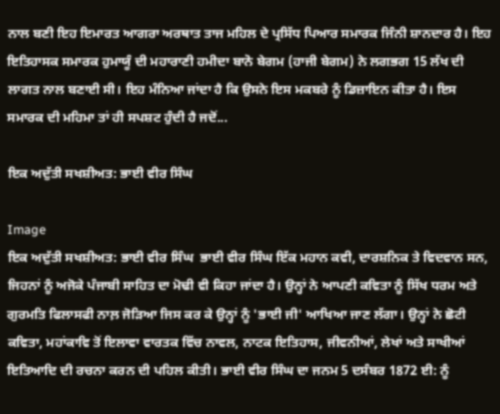ਨਾਲ ਬਣੀ ਇਹ ਇਮਾਰਤ ਆਗਰਾ ਅਰਥਾਤ ਤਾਜ ਮਹਿਲ ਦੇ ਪ੍ਰਸਿੱਧ ਪਿਆਰ ਸਮਾਰਕ ਜਿੰਨੀ ਸ਼ਾਨਦਾਰ ਹੈ। ਇਹ ਇਤਿਹਾਸਕ ਸਮਾਰਕ ਹੁਮਾਯੂੰ ਦੀ ਮਹਾਰਾਣੀ ਹਮੀਦਾ ਬਾਨੋ ਬੇਗਮ (ਹਾਜੀ ਬੇਗਮ) ਨੇ ਲਗਭਗ 15 ਲੱਖ ਦੀ ਲਾਗਤ ਨਾਲ ਬਣਾਈ ਸੀ। ਇਹ ਮੰਨਿਆ ਜਾਂਦਾ ਹੈ ਕਿ ਉਸਨੇ ਇਸ ਮਕਬਰੇ ਨੂੰ ਡਿਜ਼ਾਇਨ ਕੀਤਾ ਹੈ। ਇਸ ਸਮਾਰਕ ਦੀ ਮਹਿਮਾ ਤਾਂ ਹੀ ਸਪਸ਼ਟ ਹੁੰਦੀ ਹੈ ਜਦੋਂ...

ਇਕ ਅਦੁੱਤੀ ਸਖਸ਼ੀਅਤ: ਭਾਈ ਵੀਰ ਸਿੰਘ

Image
ਇਕ ਅਦੁੱਤੀ ਸਖਸ਼ੀਅਤ: ਭਾਈ ਵੀਰ ਸਿੰਘ  ਭਾਈ ਵੀਰ ਸਿੰਘ ਇੱਕ ਮਹਾਨ ਕਵੀ, ਦਾਰਸ਼ਨਿਕ ਤੇ ਵਿਦਵਾਨ ਸਨ, ਜਿਹਨਾਂ ਨੂੰ ਅਜੋਕੇ ਪੰਜਾਬੀ ਸਾਹਿਤ ਦਾ ਮੋਢੀ ਵੀ ਕਿਹਾ ਜਾਂਦਾ ਹੈ। ਉਨ੍ਹਾਂ ਨੇ ਆਪਣੀ ਕਵਿਤਾ ਨੂੰ ਸਿੱਖ ਧਰਮ ਅਤੇ ਗੁਰਮਤਿ ਫਿਲਾਸਫੀ ਨਾਲ਼ ਜੋੜਿਆ ਜਿਸ ਕਰ ਕੇ ਉਨ੍ਹਾਂ ਨੂੰ 'ਭਾਈ ਜੀ' ਆਖਿਆ ਜਾਣ ਲੱਗਾ। ਉਨ੍ਹਾਂ ਨੇ ਛੋਟੀ ਕਵਿਤਾ, ਮਹਾਂਕਾਵਿ ਤੋਂ ਇਲਾਵਾ ਵਾਰਤਕ ਵਿੱਚ ਨਾਵਲ, ਨਾਟਕ ਇਤਿਹਾਸ, ਜੀਵਨੀਆਂ, ਲੇਖਾਂ ਅਤੇ ਸਾਖੀਆਂ ਇਤਿਆਦਿ ਦੀ ਰਚਨਾ ਕਰਨ ਦੀ ਪਹਿਲ ਕੀਤੀ। ਭਾਈ ਵੀਰ ਸਿੰਘ ਦਾ ਜਨਮ 5 ਦਸੰਬਰ 1872 ਈ: ਨੂੰ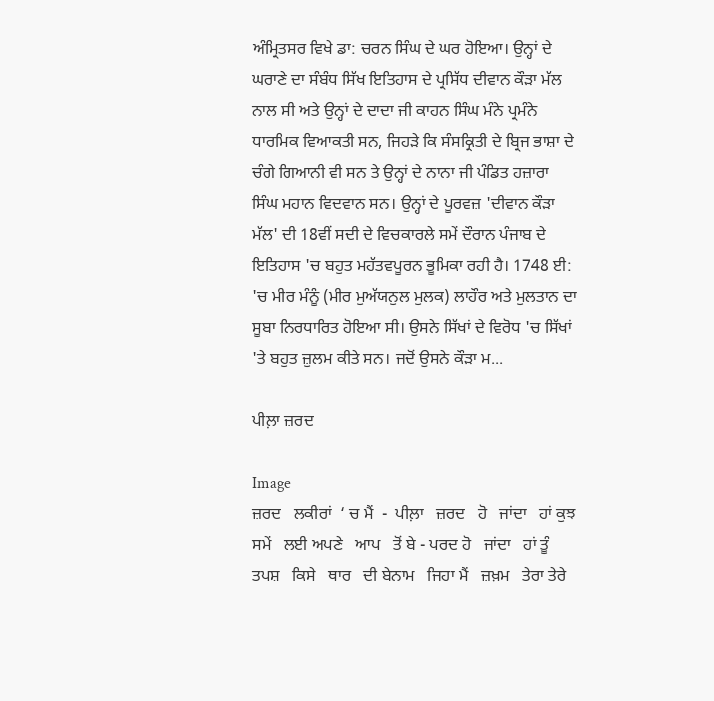ਅੰਮ੍ਰਿਤਸਰ ਵਿਖੇ ਡਾ: ਚਰਨ ਸਿੰਘ ਦੇ ਘਰ ਹੋਇਆ। ਉਨ੍ਹਾਂ ਦੇ ਘਰਾਣੇ ਦਾ ਸੰਬੰਧ ਸਿੱਖ ਇਤਿਹਾਸ ਦੇ ਪ੍ਰਸਿੱਧ ਦੀਵਾਨ ਕੌੜਾ ਮੱਲ ਨਾਲ ਸੀ ਅਤੇ ਉਨ੍ਹਾਂ ਦੇ ਦਾਦਾ ਜੀ ਕਾਹਨ ਸਿੰਘ ਮੰਨੇ ਪ੍ਰਮੰਨੇ ਧਾਰਮਿਕ ਵਿਆਕਤੀ ਸਨ, ਜਿਹੜੇ ਕਿ ਸੰਸਕ੍ਰਿਤੀ ਦੇ ਬ੍ਰਿਜ ਭਾਸ਼ਾ ਦੇ ਚੰਗੇ ਗਿਆਨੀ ਵੀ ਸਨ ਤੇ ਉਨ੍ਹਾਂ ਦੇ ਨਾਨਾ ਜੀ ਪੰਡਿਤ ਹਜ਼ਾਰਾ ਸਿੰਘ ਮਹਾਨ ਵਿਦਵਾਨ ਸਨ। ਉਨ੍ਹਾਂ ਦੇ ਪੂਰਵਜ਼ 'ਦੀਵਾਨ ਕੌੜਾ ਮੱਲ' ਦੀ 18ਵੀਂ ਸਦੀ ਦੇ ਵਿਚਕਾਰਲੇ ਸਮੇਂ ਦੌਰਾਨ ਪੰਜਾਬ ਦੇ ਇਤਿਹਾਸ 'ਚ ਬਹੁਤ ਮਹੱਤਵਪੂਰਨ ਭੂਮਿਕਾ ਰਹੀ ਹੈ। 1748 ਈ: 'ਚ ਮੀਰ ਮੰਨੂੰ (ਮੀਰ ਮੁਅੱਯਨੁਲ ਮੁਲਕ) ਲਾਹੌਰ ਅਤੇ ਮੁਲਤਾਨ ਦਾ ਸੂਬਾ ਨਿਰਧਾਰਿਤ ਹੋਇਆ ਸੀ। ਉਸਨੇ ਸਿੱਖਾਂ ਦੇ ਵਿਰੋਧ 'ਚ ਸਿੱਖਾਂ 'ਤੇ ਬਹੁਤ ਜ਼ੁਲਮ ਕੀਤੇ ਸਨ। ਜਦੋਂ ਉਸਨੇ ਕੌੜਾ ਮ...

ਪੀਲ਼ਾ ਜ਼ਰਦ

Image
ਜ਼ਰਦ   ਲਕੀਰਾਂ  ‘ ਚ ਮੈਂ  -  ਪੀਲ਼ਾ   ਜ਼ਰਦ   ਹੋ   ਜਾਂਦਾ   ਹਾਂ ਕੁਝ   ਸਮੇਂ   ਲਈ ਅਪਣੇ   ਆਪ   ਤੋਂ ਬੇ - ਪਰਦ ਹੋ   ਜਾਂਦਾ   ਹਾਂ ਤੂੰ   ਤਪਸ਼   ਕਿਸੇ   ਥਾਰ   ਦੀ ਬੇਨਾਮ   ਜਿਹਾ ਮੈਂ   ਜ਼ਖ਼ਮ   ਤੇਰਾ ਤੇਰੇ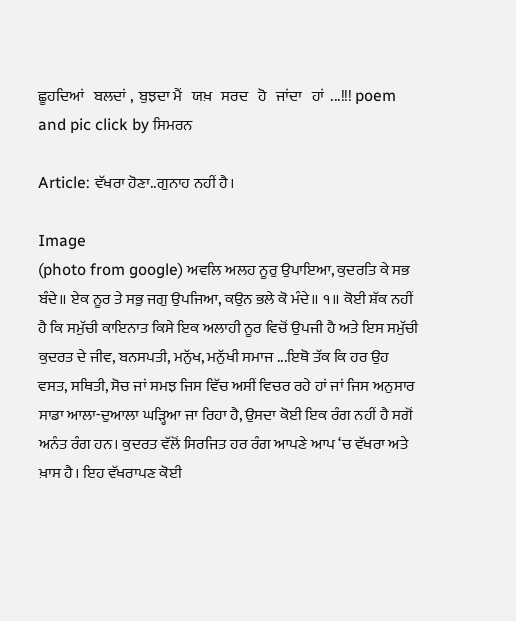ਛੂਹਦਿਆਂ   ਬਲਦਾਂ ,  ਬੁਝਦਾ ਮੈਂ   ਯਖ਼   ਸਰਦ   ਹੋ   ਜਾਂਦਾ   ਹਾਂ  ...!!! poem and pic click by ਸਿਮਰਨ

Article: ਵੱਖਰਾ ਹੋਣਾ..ਗੁਨਾਹ ਨਹੀਂ ਹੈ।

Image
(photo from google) ਅਵਲਿ ਅਲਹ ਨੂਰੁ ਉਪਾਇਆ, ਕੁਦਰਤਿ ਕੇ ਸਭ ਬੰਦੇ॥ ਏਕ ਨੂਰ ਤੇ ਸਭੁ ਜਗੁ ਉਪਜਿਆ, ਕਉਨ ਭਲੇ ਕੋ ਮੰਦੇ॥ ੧॥ ਕੋਈ ਸ਼ੱਕ ਨਹੀਂ ਹੈ ਕਿ ਸਮੁੱਚੀ ਕਾਇਨਾਤ ਕਿਸੇ ਇਕ ਅਲਾਹੀ ਨੂਰ ਵਿਚੋਂ ਉਪਜੀ ਹੈ ਅਤੇ ਇਸ ਸਮੁੱਚੀ ਕੁਦਰਤ ਦੇ ਜੀਵ, ਬਨਸਪਤੀ, ਮਨੁੱਖ, ਮਨੁੱਖੀ ਸਮਾਜ ...ਇਥੋ ਤੱਕ ਕਿ ਹਰ ਉਹ ਵਸਤ, ਸਥਿਤੀ, ਸੋਚ ਜਾਂ ਸਮਝ ਜਿਸ ਵਿੱਚ ਅਸੀਂ ਵਿਚਰ ਰਹੇ ਹਾਂ ਜਾਂ ਜਿਸ ਅਨੁਸਾਰ ਸਾਡਾ ਆਲਾ-ਦੁਆਲਾ ਘੜ੍ਹਿਆ ਜਾ ਰਿਹਾ ਹੈ, ਉਸਦਾ ਕੋਈ ਇਕ ਰੰਗ ਨਹੀਂ ਹੈ ਸਗੋਂ ਅਨੰਤ ਰੰਗ ਹਨ। ਕੁਦਰਤ ਵੱਲੋਂ ਸਿਰਜਿਤ ਹਰ ਰੰਗ ਆਪਣੇ ਆਪ ‘ਚ ਵੱਖਰਾ ਅਤੇ ਖ਼ਾਸ ਹੈ। ਇਹ ਵੱਖਰਾਪਣ ਕੋਈ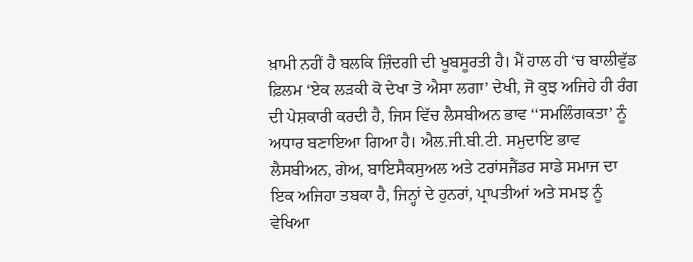ਖ਼ਾਮੀ ਨਹੀਂ ਹੈ ਬਲਕਿ ਜ਼ਿੰਦਗੀ ਦੀ ਖੂਬਸੂਰਤੀ ਹੈ। ਮੈਂ ਹਾਲ ਹੀ ‘ਚ ਬਾਲੀਵੁੱਡ ਫ਼ਿਲਮ ‘ਏਕ ਲੜਕੀ ਕੋ ਦੇਖਾ ਤੋ ਐਸਾ ਲਗਾ’ ਦੇਖੀ, ਜੋ ਕੁਝ ਅਜਿਹੇ ਹੀ ਰੰਗ ਦੀ ਪੇਸ਼ਕਾਰੀ ਕਰਦੀ ਹੈ, ਜਿਸ ਵਿੱਚ ਲੈਸਬੀਅਨ ਭਾਵ ‘‘ਸਮਲਿੰਗਕਤਾ’ ਨੂੰ ਅਧਾਰ ਬਣਾਇਆ ਗਿਆ ਹੈ। ਐਲ.ਜੀ.ਬੀ.ਟੀ. ਸਮੁਦਾਇ ਭਾਵ ਲੈਸਬੀਅਨ, ਗੇਅ, ਬਾਇਸੈਕਸੁਅਲ ਅਤੇ ਟਰਾਂਸਜੈਂਡਰ ਸਾਡੇ ਸਮਾਜ ਦਾ ਇਕ ਅਜਿਹਾ ਤਬਕਾ ਹੈ, ਜਿਨ੍ਹਾਂ ਦੇ ਹੁਨਰਾਂ, ਪ੍ਰਾਪਤੀਆਂ ਅਤੇ ਸਮਝ ਨੂੰ ਵੇਖਿਆ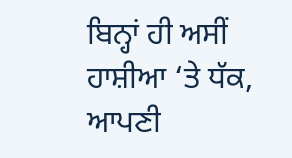ਬਿਨ੍ਹਾਂ ਹੀ ਅਸੀਂ ਹਾਸ਼ੀਆ ‘ਤੇ ਧੱਕ, ਆਪਣੀ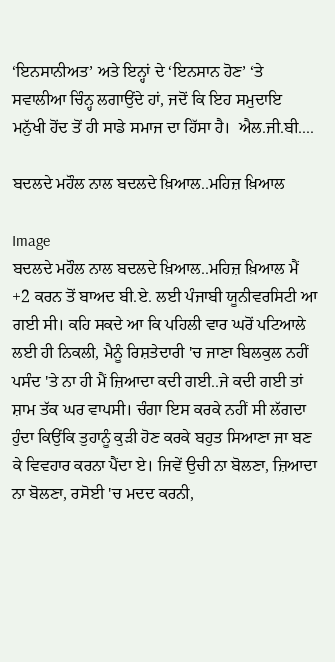‘ਇਨਸਾਨੀਅਤ’ ਅਤੇ ਇਨ੍ਹਾਂ ਦੇ ‘ਇਨਸਾਨ ਹੋਣ’ ‘ਤੇ ਸਵਾਲੀਆ ਚਿੰਨ੍ਹ ਲਗਾਉਂਦੇ ਹਾਂ, ਜਦੋਂ ਕਿ ਇਹ ਸਮੁਦਾਇ ਮਨੁੱਖੀ ਹੋਂਦ ਤੋਂ ਹੀ ਸਾਡੇ ਸਮਾਜ ਦਾ ਹਿੱਸਾ ਹੈ।  ਐਲ.ਜੀ.ਬੀ....

ਬਦਲਦੇ ਮਹੌਲ ਨਾਲ ਬਦਲਦੇ ਖ਼ਿਆਲ..ਮਹਿਜ਼ ਖ਼ਿਆਲ

Image
ਬਦਲਦੇ ਮਹੌਲ ਨਾਲ ਬਦਲਦੇ ਖ਼ਿਆਲ..ਮਹਿਜ਼ ਖ਼ਿਆਲ ਮੈਂ +2 ਕਰਨ ਤੋਂ ਬਾਅਦ ਬੀ.ਏ. ਲਈ ਪੰਜਾਬੀ ਯੂਨੀਵਰਸਿਟੀ ਆ ਗਈ ਸੀ। ਕਹਿ ਸਕਦੇ ਆ ਕਿ ਪਹਿਲੀ ਵਾਰ ਘਰੋਂ ਪਟਿਆਲੇ ਲਈ ਹੀ ਨਿਕਲੀ, ਮੈਨੂੰ ਰਿਸ਼ਤੇਦਾਰੀ 'ਚ ਜਾਣਾ ਬਿਲਕੁਲ ਨਹੀਂ ਪਸੰਦ 'ਤੇ ਨਾ ਹੀ ਮੈਂ ਜ਼ਿਆਦਾ ਕਦੀ ਗਈ..ਜੇ ਕਦੀ ਗਈ ਤਾਂ ਸ਼ਾਮ ਤੱਕ ਘਰ ਵਾਪਸੀ। ਚੰਗਾ ਇਸ ਕਰਕੇ ਨਹੀਂ ਸੀ ਲੱਗਦਾ ਹੁੰਦਾ ਕਿਉਂਕਿ ਤੁਹਾਨੂੰ ਕੁੜੀ ਹੋਣ ਕਰਕੇ ਬਹੁਤ ਸਿਆਣਾ ਜਾ ਬਣ ਕੇ ਵਿਵਹਾਰ ਕਰਨਾ ਪੈਂਦਾ ਏ। ਜਿਵੇਂ ਉਚੀ ਨਾ ਬੋਲਣਾ, ਜ਼ਿਆਦਾ ਨਾ ਬੋਲਣਾ, ਰਸੋਈ 'ਚ ਮਦਦ ਕਰਨੀ,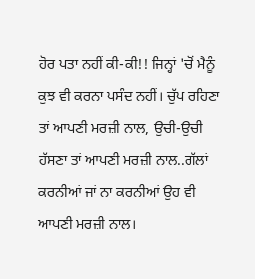ਹੋਰ ਪਤਾ ਨਹੀਂ ਕੀ-ਕੀ!! ਜਿਨ੍ਹਾਂ 'ਚੋਂ ਮੈਨੂੰ ਕੁਝ ਵੀ ਕਰਨਾ ਪਸੰਦ ਨਹੀਂ। ਚੁੱਪ ਰਹਿਣਾ ਤਾਂ ਆਪਣੀ ਮਰਜ਼ੀ ਨਾਲ, ਉਚੀ-ਉਚੀ ਹੱਸਣਾ ਤਾਂ ਆਪਣੀ ਮਰਜ਼ੀ ਨਾਲ..ਗੱਲਾਂ ਕਰਨੀਆਂ ਜਾਂ ਨਾ ਕਰਨੀਆਂ ਉਹ ਵੀ ਆਪਣੀ ਮਰਜ਼ੀ ਨਾਲ।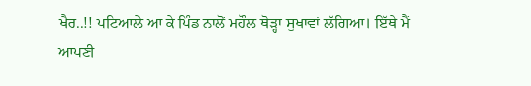ਖੈਰ..!! ਪਟਿਆਲੇ ਆ ਕੇ ਪਿੰਡ ਨਾਲੋਂ ਮਹੌਲ ਥੋੜ੍ਹਾ ਸੁਖਾਵਾਂ ਲੱਗਿਆ। ਇੱਥੇ ਮੈਂ ਆਪਣੀ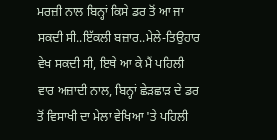ਮਰਜ਼ੀ ਨਾਲ ਬਿਨ੍ਹਾਂ ਕਿਸੇ ਡਰ ਤੋਂ ਆ ਜਾ ਸਕਦੀ ਸੀ..ਇੱਕਲੀ ਬਜ਼ਾਰ..ਮੇਲੇ-ਤਿਉਹਾਰ ਵੇਖ ਸਕਦੀ ਸੀ, ਇਥੇ ਆ ਕੇ ਮੈਂ ਪਹਿਲੀ ਵਾਰ ਅਜ਼ਾਦੀ ਨਾਲ, ਬਿਨ੍ਹਾਂ ਛੇੜਛਾੜ ਦੇ ਡਰ ਤੋਂ ਵਿਸਾਖੀ ਦਾ ਮੇਲਾ ਵੇਖਿਆ 'ਤੇ ਪਹਿਲੀ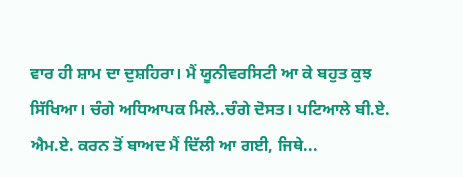ਵਾਰ ਹੀ ਸ਼ਾਮ ਦਾ ਦੁਸ਼ਹਿਰਾ। ਮੈਂ ਯੂਨੀਵਰਸਿਟੀ ਆ ਕੇ ਬਹੁਤ ਕੁਝ ਸਿੱਖਿਆ। ਚੰਗੇ ਅਧਿਆਪਕ ਮਿਲੇ..ਚੰਗੇ ਦੋਸਤ। ਪਟਿਆਲੇ ਬੀ.ਏ. ਐਮ.ਏ. ਕਰਨ ਤੋਂ ਬਾਅਦ ਮੈਂ ਦਿੱਲੀ ਆ ਗਈ, ਜਿਥੇ...